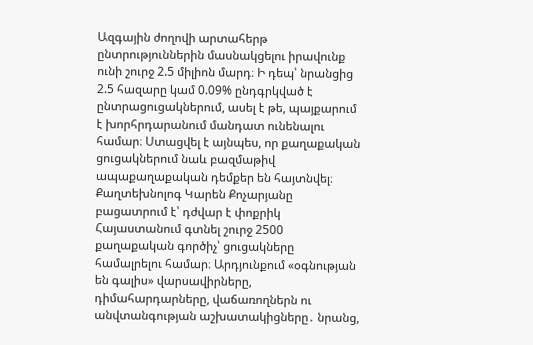Ազգային ժողովի արտահերթ ընտրություններին մասնակցելու իրավունք ունի շուրջ 2.5 միլիոն մարդ։ Ի դեպ՝ նրանցից 2.5 հազարը կամ 0.09% ընդգրկված է ընտրացուցակներում, ասել է թե, պայքարում է խորհրդարանում մանդատ ունենալու համար։ Ստացվել է այնպես, որ քաղաքական ցուցակներում նաև բազմաթիվ ապաքաղաքական դեմքեր են հայտնվել։ Քաղտեխնոլոգ Կարեն Քոչարյանը բացատրում է՝ դժվար է փոքրիկ Հայաստանում գտնել շուրջ 2500 քաղաքական գործիչ՝ ցուցակները համալրելու համար։ Արդյունքում «օգնության են գալիս» վարսավիրները, դիմահարդարները, վաճառողներն ու անվտանգության աշխատակիցները․ նրանց,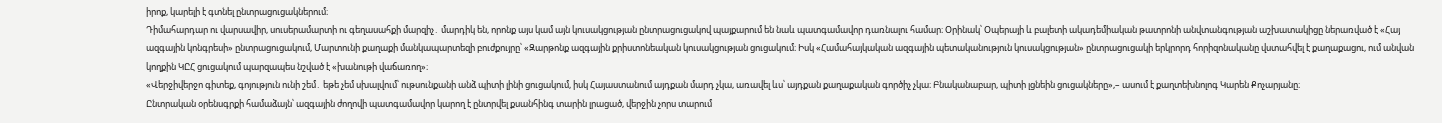իրոք, կարելի է գտնել ընտրացուցակներում։
Դիմահարդար ու վարսավիր, սուսերամարտի ու գեղասահքի մարզիչ․ մարդիկ են, որոնք այս կամ այն կուսակցության ընտրացուցակով պայքարում են նաև պատգամավոր դառնալու համար։ Օրինակ՝ Օպերայի և բալետի ակադեմիական թատրոնի անվտանգության աշխատակիցը ներառված է «Հայ ազգային կոնգրեսի» ընտրացուցակում, Մարտունի քաղաքի մանկապարտեզի բուժքույրը՝ «Զարթոնք ազգային քրիստոնեական կուսակցության ցուցակում։ Իսկ «Համահայկական ազգային պետականություն կուսակցության» ընտրացուցակի երկրորդ հորիզոնականը վստահվել է քաղաքացու, ում անվան կողքին ԿԸՀ ցուցակում պարզապես նշված է «խանութի վաճառող»։
«Վերջիվերջո գիտեք, գոյություն ունի շեմ․ եթե չեմ սխալվում՝ ութսունքանի անձ պիտի լինի ցուցակում, իսկ Հայաստանում այդքան մարդ չկա, առավել ևս՝ այդքան քաղաքական գործիչ չկա։ Բնականաբար, պիտի լցնեին ցուցակները»,– ասում է քաղտեխնոլոգ Կարեն Քոչարյանը։
Ընտրական օրենսգրքի համաձայն՝ ազգային ժողովի պատգամավոր կարող է ընտրվել քսանհինգ տարին լրացած, վերջին չորս տարում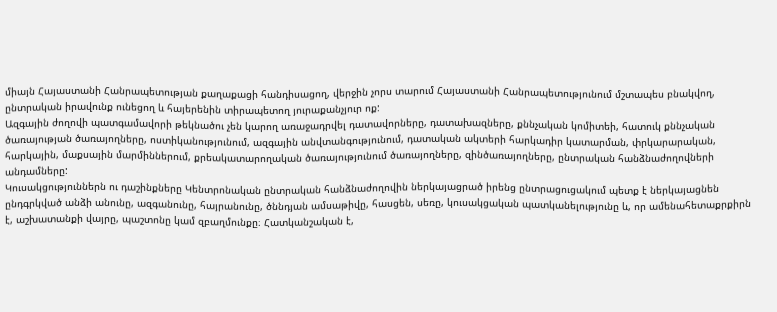միայն Հայաստանի Հանրապետության քաղաքացի հանդիսացող, վերջին չորս տարում Հայաստանի Հանրապետությունում մշտապես բնակվող, ընտրական իրավունք ունեցող և հայերենին տիրապետող յուրաքանչյուր ոք:
Ազգային ժողովի պատգամավորի թեկնածու չեն կարող առաջադրվել դատավորները, դատախազները, քննչական կոմիտեի, հատուկ քննչական ծառայության ծառայողները, ոստիկանությունում, ազգային անվտանգությունում, դատական ակտերի հարկադիր կատարման, փրկարարական, հարկային, մաքսային մարմիններում, քրեակատարողական ծառայությունում ծառայողները, զինծառայողները, ընտրական հանձնաժողովների անդամները:
Կուսակցություններն ու դաշինքները Կենտրոնական ընտրական հանձնաժողովին ներկայացրած իրենց ընտրացուցակում պետք է ներկայացնեն ընդգրկված անձի անունը, ազգանունը, հայրանունը, ծննդյան ամսաթիվը, հասցեն, սեռը, կուսակցական պատկանելությունը և, որ ամենահետաքրքիրն է, աշխատանքի վայրը, պաշտոնը կամ զբաղմունքը։ Հատկանշական է,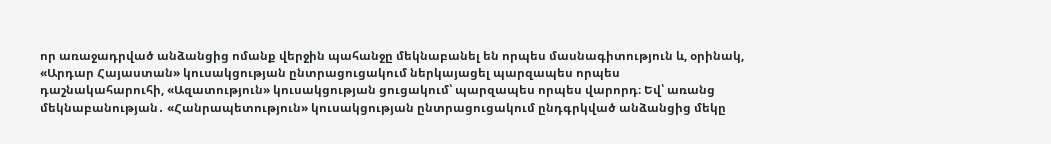որ առաջադրված անձանցից ոմանք վերջին պահանջը մեկնաբանել են որպես մասնագիտություն և, օրինակ, «Արդար Հայաստան» կուսակցության ընտրացուցակում ներկայացել պարզապես որպես դաշնակահարուհի, «Ազատություն» կուսակցության ցուցակում՝ պարզապես որպես վարորդ։ Եվ՝ առանց մեկնաբանության․ «Հանրապետություն» կուսակցության ընտրացուցակում ընդգրկված անձանցից մեկը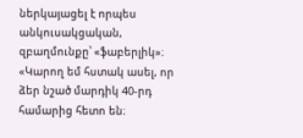ներկայացել է որպես անկուսակցական, զբաղմունքը՝ «ֆաբերլիկ»։
«Կարող եմ հստակ ասել, որ ձեր նշած մարդիկ 40-րդ համարից հետո են։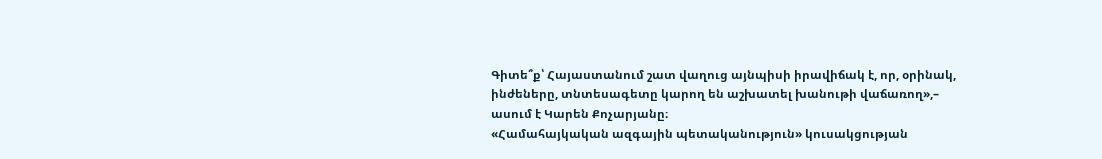Գիտե՞ք՝ Հայաստանում շատ վաղուց այնպիսի իրավիճակ է, որ, օրինակ, ինժեները, տնտեսագետը կարող են աշխատել խանութի վաճառող»,– ասում է Կարեն Քոչարյանը։
«Համահայկական ազգային պետականություն» կուսակցության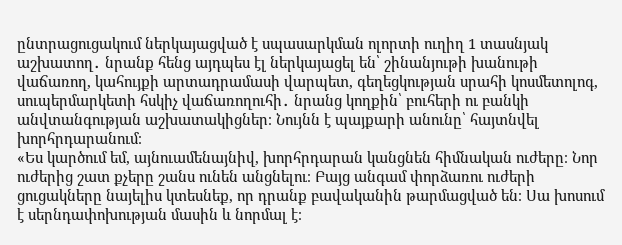ընտրացուցակում ներկայացված է սպասարկման ոլորտի ուղիղ 1 տասնյակ աշխատող․ նրանք հենց այդպես էլ ներկայացել են՝ շինանյութի խանութի վաճառող, կահույքի արտադրամասի վարպետ, գեղեցկության սրահի կոսմետոլոգ, սուպերմարկետի հսկիչ վաճառողուհի․ նրանց կողքին՝ բուհերի ու բանկի անվտանգության աշխատակիցներ։ Նույնն է պայքարի անունը՝ հայտնվել խորհրդարանում։
«Ես կարծում եմ, այնուամենայնիվ, խորհրդարան կանցնեն հիմնական ուժերը։ Նոր ուժերից շատ քչերը շանս ունեն անցնելու։ Բայց անգամ փորձառու ուժերի ցուցակները նայելիս կտեսնեք, որ դրանք բավականին թարմացված են։ Սա խոսում է սերնդափոխության մասին և նորմալ է։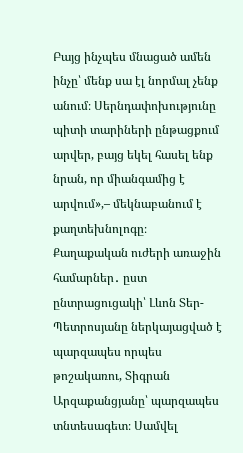Բայց ինչպես մնացած ամեն ինչը՝ մենք սա էլ նորմալ չենք անում։ Սերնդափոխությունը պիտի տարիների ընթացքում արվեր, բայց եկել հասել ենք նրան, որ միանգամից է արվում»,– մեկնաբանում է քաղտեխնոլոգը։
Քաղաքական ուժերի առաջին համարներ․ ըստ ընտրացուցակի՝ Լևոն Տեր-Պետրոսյանը ներկայացված է պարզապես որպես թոշակառու, Տիգրան Արզաքանցյանը՝ պարզապես տնտեսագետ։ Սամվել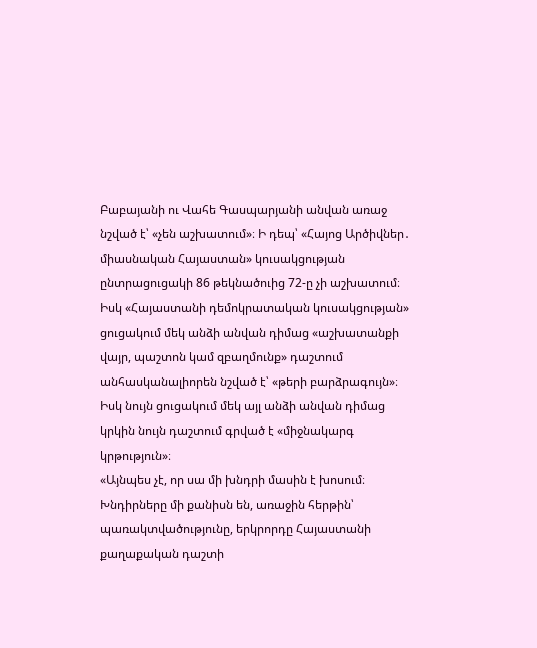Բաբայանի ու Վահե Գասպարյանի անվան առաջ նշված է՝ «չեն աշխատում»։ Ի դեպ՝ «Հայոց Արծիվներ․ միասնական Հայաստան» կուսակցության ընտրացուցակի 86 թեկնածուից 72-ը չի աշխատում։ Իսկ «Հայաստանի դեմոկրատական կուսակցության» ցուցակում մեկ անձի անվան դիմաց «աշխատանքի վայր, պաշտոն կամ զբաղմունք» դաշտում անհասկանալիորեն նշված է՝ «թերի բարձրագույն»։ Իսկ նույն ցուցակում մեկ այլ անձի անվան դիմաց կրկին նույն դաշտում գրված է «միջնակարգ կրթություն»։
«Այնպես չէ, որ սա մի խնդրի մասին է խոսում։ Խնդիրները մի քանիսն են, առաջին հերթին՝ պառակտվածությունը, երկրորդը Հայաստանի քաղաքական դաշտի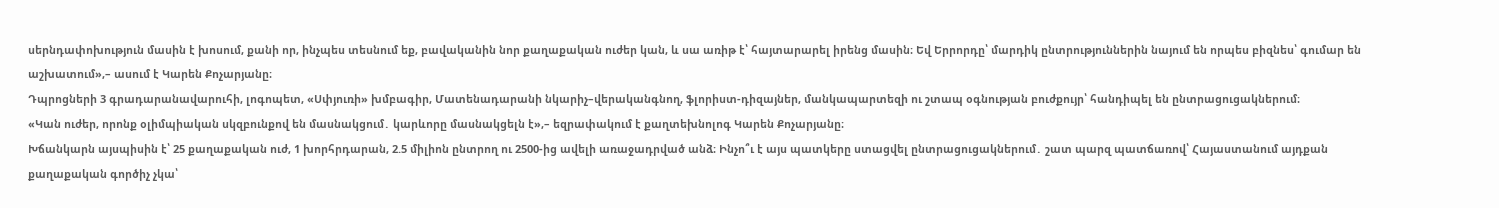սերնդափոխություն մասին է խոսում, քանի որ, ինչպես տեսնում եք, բավականին նոր քաղաքական ուժեր կան, և սա առիթ է՝ հայտարարել իրենց մասին։ Եվ Երրորդը՝ մարդիկ ընտրություններին նայում են որպես բիզնես՝ գումար են աշխատում»,– ասում է Կարեն Քոչարյանը։
Դպրոցների 3 գրադարանավարուհի, լոգոպետ, «Սփյուռի» խմբագիր, Մատենադարանի նկարիչ–վերականգնող, ֆլորիստ-դիզայներ, մանկապարտեզի ու շտապ օգնության բուժքույր՝ հանդիպել են ընտրացուցակներում։
«Կան ուժեր, որոնք օլիմպիական սկզբունքով են մասնակցում․ կարևորը մասնակցելն է»,– եզրափակում է քաղտեխնոլոգ Կարեն Քոչարյանը։
Խճանկարն այսպիսին է՝ 25 քաղաքական ուժ, 1 խորհրդարան, 2.5 միլիոն ընտրող ու 2500-ից ավելի առաջադրված անձ։ Ինչո՞ւ է այս պատկերը ստացվել ընտրացուցակներում․ շատ պարզ պատճառով՝ Հայաստանում այդքան քաղաքական գործիչ չկա՝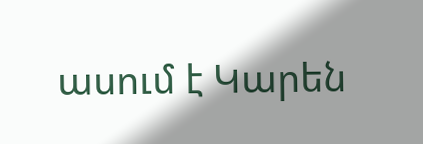ասում է Կարեն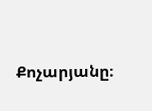Քոչարյանը։